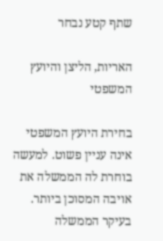שתף קטע נבחר

האריות, הליצן והיועץ המשפטי

בחירת היועץ המשפטי אינה עניין פשוט. למעשה בוחרת לה הממשלה את אויבה המסוכן ביותר. בעיקר הממשלה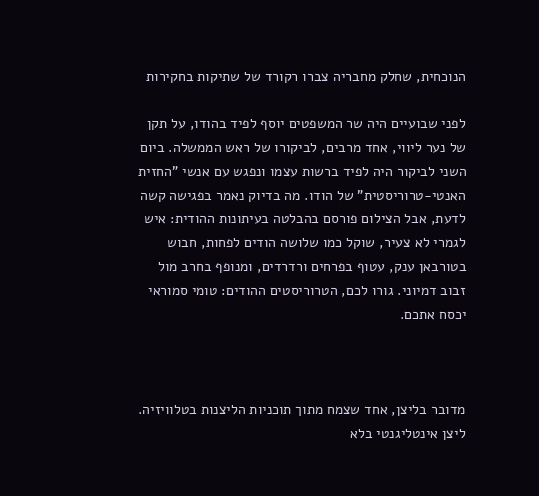הנוכחית, שחלק מחבריה צברו רקורד של שתיקות בחקירות

לפני שבועיים היה שר המשפטים יוסף לפיד בהודו, על תקן של נער ליווי, אחד מרבים, לביקורו של ראש הממשלה. ביום השני לביקור היה לפיד ברשות עצמו ונפגש עם אנשי "החזית האנטי-טרוריסטית" של הודו. מה בדיוק נאמר בפגישה קשה לדעת, אבל הצילום פורסם בהבלטה בעיתונות ההודית: איש לגמרי לא צעיר, שוקל כמו שלושה הודים לפחות, חבוש בטורבאן ענק, עטוף בפרחים ורדרדים, ומנופף בחרב מול זבוב דמיוני. גורו לכם, הטרוריסטים ההודים: טומי סמוראי יכסח אתכם.



מדובר בליצן, אחד שצמח מתוך תוכניות הליצנות בטלוויזיה. ליצן אינטליגנטי בלא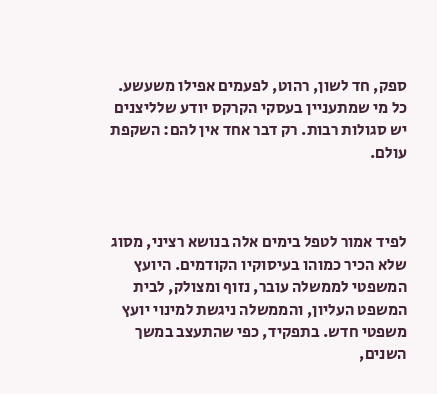ספק, חד לשון, רהוט, לפעמים אפילו משעשע. כל מי שמתעניין בעסקי הקרקס יודע שלליצנים יש סגולות רבות. רק דבר אחד אין להם: השקפת עולם.



לפיד אמור לטפל בימים אלה בנושא רציני, מסוג שלא הכיר כמוהו בעיסוקיו הקודמים. היועץ המשפטי לממשלה עובר, נזוף ומצולק, לבית המשפט העליון, והממשלה ניגשת למינוי יועץ משפטי חדש. בתפקיד, כפי שהתעצב במשך השנים,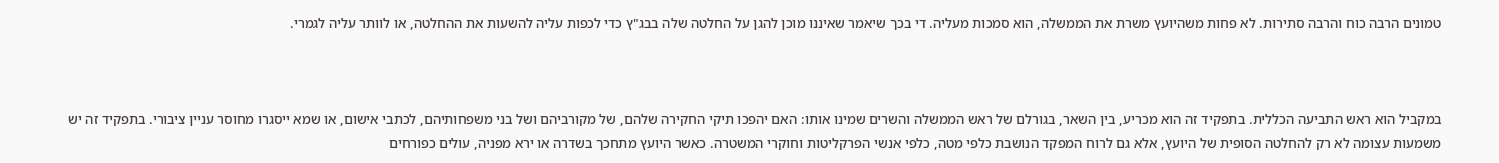טמונים הרבה כוח והרבה סתירות. לא פחות משהיועץ משרת את הממשלה, הוא סמכות מעליה. די בכך שיאמר שאיננו מוכן להגן על החלטה שלה בבג"ץ כדי לכפות עליה להשעות את ההחלטה, או לוותר עליה לגמרי.



במקביל הוא ראש התביעה הכללית. בתפקיד זה הוא מכריע, בין השאר, בגורלם של ראש הממשלה והשרים שמינו אותו: האם יהפכו תיקי החקירה שלהם, של מקורביהם ושל בני משפחותיהם, לכתבי אישום, או שמא ייסגרו מחוסר עניין ציבורי. בתפקיד זה יש משמעות עצומה לא רק להחלטה הסופית של היועץ, אלא גם לרוח המפקד הנושבת כלפי מטה, כלפי אנשי הפרקליטות וחוקרי המשטרה. כאשר היועץ מתחכך בשדרה או ירא מפניה, עולים כפורחים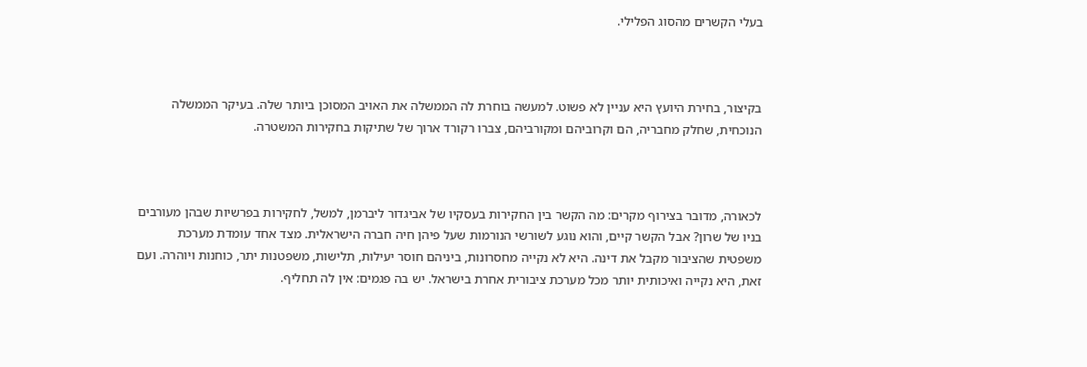בעלי הקשרים מהסוג הפלילי.



בקיצור, בחירת היועץ היא עניין לא פשוט. למעשה בוחרת לה הממשלה את האויב המסוכן ביותר שלה. בעיקר הממשלה הנוכחית, שחלק מחבריה, הם וקרוביהם ומקורביהם, צברו רקורד ארוך של שתיקות בחקירות המשטרה.



לכאורה, מדובר בצירוף מקרים: מה הקשר בין החקירות בעסקיו של אביגדור ליברמן, למשל, לחקירות בפרשיות שבהן מעורבים בניו של שרון? אבל הקשר קיים, והוא נוגע לשורשי הנורמות שעל פיהן חיה חברה הישראלית. מצד אחד עומדת מערכת משפטית שהציבור מקבל את דינה. היא לא נקייה מחסרונות, ביניהם חוסר יעילות, תלישות, משפטנות יתר, כוחנות ויוהרה. ועם זאת, היא נקייה ואיכותית יותר מכל מערכת ציבורית אחרת בישראל. יש בה פגמים: אין לה תחליף.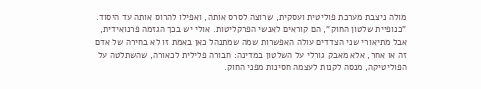מולה ניצבת מערכת פוליטית ועסקית, שרוצה לסרס אותה, ואפילו להרוס אותה עד היסוד. "כנופיית שלטון החוק", הם קוראים לאנשי הפרקליטות. אולי יש בכך הגזמה פרנואידית, אבל מתיאורי שני הצדדים עולה האפשרות שמה שמתנהל כאן באמת זו לא בחירה של אדם זה או אחר, אלא מאבק גורלי על השלטון במדינה: חבורה פלילית לכאורה, שהשתלטה על הפוליטיקה, מנסה לקנות לעצמה חסינות מפני החוק.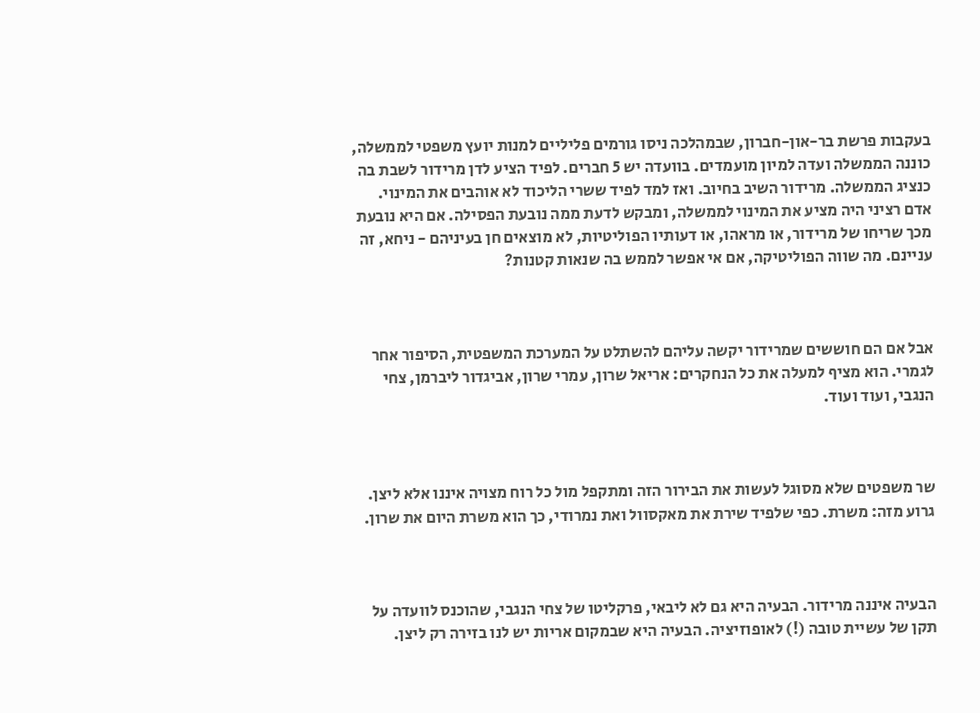בעקבות פרשת בר-און-חברון, שבמהלכה ניסו גורמים פליליים למנות יועץ משפטי לממשלה, כוננה הממשלה ועדה למיון מועמדים. בוועדה יש 5 חברים. לפיד הציע לדן מרידור לשבת בה כנציג הממשלה. מרידור השיב בחיוב. ואז למד לפיד ששרי הליכוד לא אוהבים את המינוי. אדם רציני היה מציע את המינוי לממשלה, ומבקש לדעת ממה נובעת הפסילה. אם היא נובעת מכך שריחו של מרידור, או מראהו, או דעותיו הפוליטיות, לא מוצאים חן בעיניהם - ניחא, זה עניינם. מה שווה הפוליטיקה, אם אי אפשר לממש בה שנאות קטנות?



אבל אם הם חוששים שמרידור יקשה עליהם להשתלט על המערכת המשפטית, הסיפור אחר לגמרי. הוא מציף למעלה את כל הנחקרים: אריאל שרון, עמרי שרון, אביגדור ליברמן, צחי הנגבי, ועוד ועוד.



שר משפטים שלא מסוגל לעשות את הבירור הזה ומתקפל מול כל רוח מצויה איננו אלא ליצן. גרוע מזה: משרת. כפי שלפיד שירת את מאקסוול ואת נמרודי, כך הוא משרת היום את שרון.



הבעיה איננה מרידור. הבעיה היא גם לא ליבאי, פרקליטו של צחי הנגבי, שהוכנס לוועדה על תקן של עשיית טובה (!) לאופוזיציה. הבעיה היא שבמקום אריות יש לנו בזירה רק ליצן.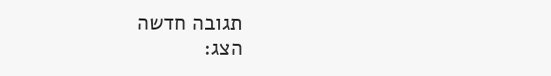תגובה חדשה
הצג: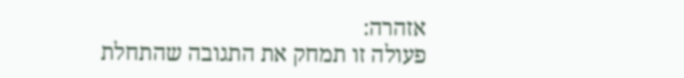אזהרה:
פעולה זו תמחק את התגובה שהתחלת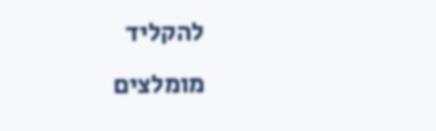להקליד
מומלצים